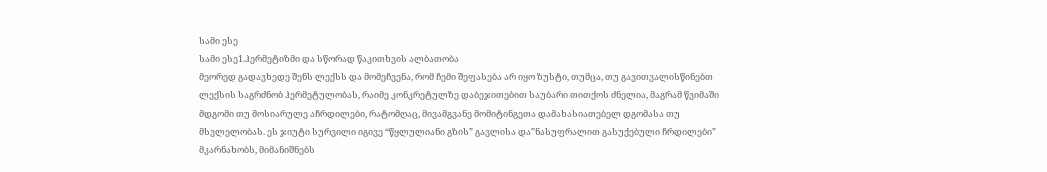სამი ესე
სამი ესე1.ჰერმეტიზმი და სწორად წაკითხვის ალბათობა
მეორედ გადავხედე შენს ლექსს და მომეჩვენა, რომ ჩემი შეფასება არ იყო ზუსტი, თუმცა, თუ გავითვალისწინებთ ლექსის საგრძნობ ჰერმეტულობას, რაიმე კონკრეტულზე დაბეჯითებით საუბარი თითქოს ძნელია, მაგრამ წვიმაში მდგომი თუ მოსიარულე აჩრდილები, რატომღაც, მივამგვანე მომიტინგეთა დამახასიათებელ დგომასა თუ მსვლელობას. ეს ჯიუტი სურვილი იგივე “წყლულიანი გზის” გავლისა და”ნასუფრალით გასუქებული ჩრდილები” მკარნახობს, მიმანიშნებს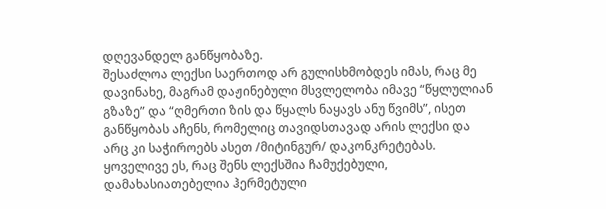დღევანდელ განწყობაზე.
შესაძლოა ლექსი საერთოდ არ გულისხმობდეს იმას, რაც მე დავინახე, მაგრამ დაჟინებული მსვლელობა იმავე “წყლულიან გზაზე” და “ღმერთი ზის და წყალს ნაყავს ანუ წვიმს”, ისეთ განწყობას აჩენს, რომელიც თავიდსთავად არის ლექსი და არც კი საჭიროებს ასეთ /მიტინგურ/ დაკონკრეტებას.
ყოველივე ეს, რაც შენს ლექსშია ჩამუქებული, დამახასიათებელია ჰერმეტული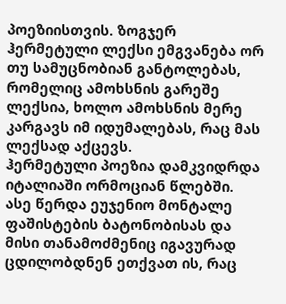პოეზიისთვის. ზოგჯერ ჰერმეტული ლექსი ემგვანება ორ თუ სამუცნობიან განტოლებას, რომელიც ამოხსნის გარეშე ლექსია, ხოლო ამოხსნის მერე კარგავს იმ იდუმალებას, რაც მას ლექსად აქცევს.
ჰერმეტული პოეზია დამკვიდრდა იტალიაში ორმოციან წლებში. ასე წერდა ეუჯენიო მონტალე ფაშისტების ბატონობისას და მისი თანამოძმენიც იგავურად ცდილობდნენ ეთქვათ ის, რაც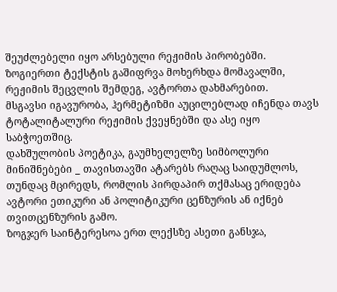შეუძლებელი იყო არსებული რეჟიმის პირობებში. ზოგიერთი ტექსტის გაშიფრვა მოხერხდა მომავალში, რეჟიმის შეცვლის შემდეგ, ავტორთა დახმარებით.
მსგავსი იგავურობა, ჰერმეტიზმი აუცილებლად იჩენდა თავს ტოტალიტალური რეჟიმის ქვეყნებში და ასე იყო საბჭოეთშიც.
დახშულობის პოეტიკა, გაუმხელელზე სიმბოლური მინიშნებები _ თავისთავში ატარებს რაღაც საიდუმლოს, თუნდაც მცირედს, რომლის პირდაპირ თქმასაც ერიდება ავტორი ეთიკური ან პოლიტიკური ცენზურის ან იქნებ თვითცენზურის გამო.
ზოგჯერ საინტერესოა ერთ ლექსზე ასეთი განსჯა,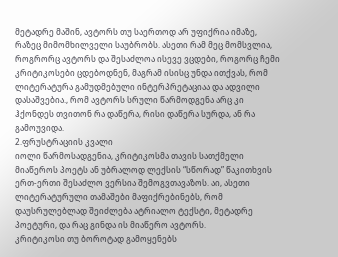მეტადრე მაშინ, ავტორს თუ საერთოდ არ უფიქრია იმაზე, რაზეც მიმომხილველი საუბრობს. ასეთი რამ მეც მომსვლია, როგრორც ავტორს და შესაძლოა ისევე ვცდები, როგორც ჩემი კრიტიკოსები ცდებოდნენ, მაგრამ ისისც უნდა ითქვას, რომ ლიტერატურა გამუდმებული ინტერპრეტაციაა და ადვილი დასაშვებია., რომ ავტორს სრული წარმოდგენა არც კი ჰქონდეს თვითონ რა დაწერა, რისი დაწერა სურდა, ან რა გამოუვიდა.
2.ფრუსტრაციის კვალი
იოლი წარმოსადგენია, კრიტიკოსმა თავის სათქმელი მიაწეროს პოეტს ან უბრალოდ ლექსის “სწორად” წაკითხვის ერთ-ერთი შესაძლო ვერსია შემოგვთავაზოს. აი, ასეთი ლიტერატურული თამაშები მაფიქრებინებს, რომ დაუსრულებლად შეიძლება ატრიალო ტექსტი, მეტადრე პოეტური, და რაც გინდა ის მიაწერო ავტორს.
კრიტიკოსი თუ ბოროტად გამოყენებს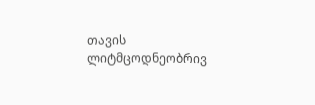თავის ლიტმცოდნეობრივ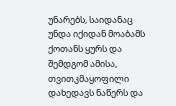უნარებს, საიდანაც უნდა იქიდან მოაბამს ქოთანს ყურს და შემდგომ ამისა, თვითკმაყოფილი დახედავს ნაწერს და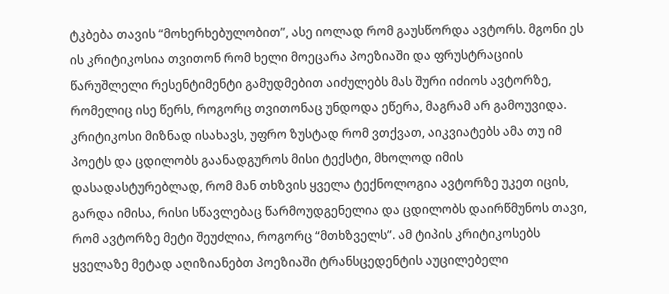ტკბება თავის “მოხერხებულობით”, ასე იოლად რომ გაუსწორდა ავტორს. მგონი ეს ის კრიტიკოსია თვითონ რომ ხელი მოეცარა პოეზიაში და ფრუსტრაციის წარუშლელი რესენტიმენტი გამუდმებით აიძულებს მას შური იძიოს ავტორზე, რომელიც ისე წერს, როგორც თვითონაც უნდოდა ეწერა, მაგრამ არ გამოუვიდა. კრიტიკოსი მიზნად ისახავს, უფრო ზუსტად რომ ვთქვათ, აიკვიატებს ამა თუ იმ პოეტს და ცდილობს გაანადგუროს მისი ტექსტი, მხოლოდ იმის დასადასტურებლად, რომ მან თხზვის ყველა ტექნოლოგია ავტორზე უკეთ იცის, გარდა იმისა, რისი სწავლებაც წარმოუდგენელია და ცდილობს დაირწმუნოს თავი, რომ ავტორზე მეტი შეუძლია, როგორც “მთხზველს”. ამ ტიპის კრიტიკოსებს ყველაზე მეტად აღიზიანებთ პოეზიაში ტრანსცედენტის აუცილებელი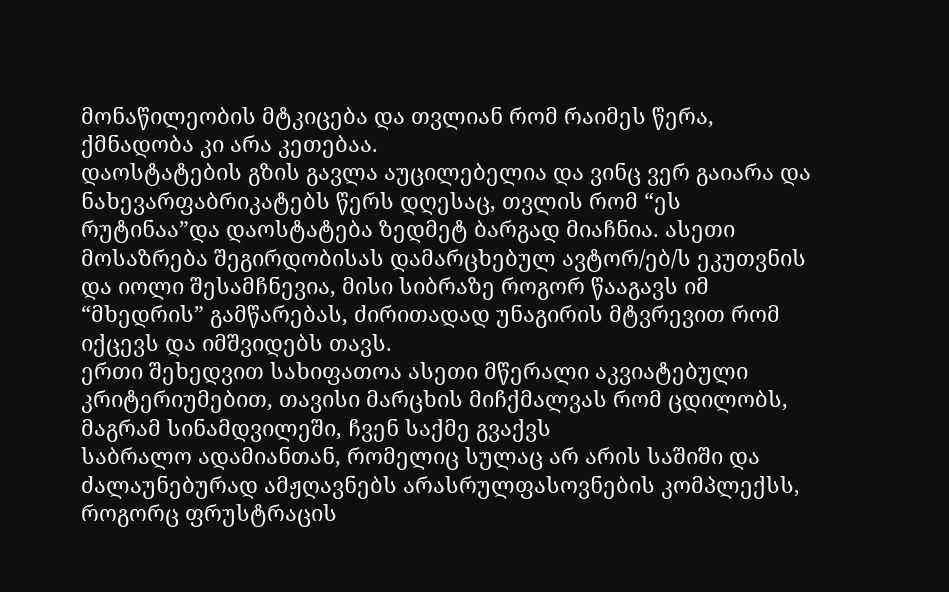მონაწილეობის მტკიცება და თვლიან რომ რაიმეს წერა, ქმნადობა კი არა კეთებაა.
დაოსტატების გზის გავლა აუცილებელია და ვინც ვერ გაიარა და ნახევარფაბრიკატებს წერს დღესაც, თვლის რომ “ეს რუტინაა”და დაოსტატება ზედმეტ ბარგად მიაჩნია. ასეთი მოსაზრება შეგირდობისას დამარცხებულ ავტორ/ებ/ს ეკუთვნის და იოლი შესამჩნევია, მისი სიბრაზე როგორ წააგავს იმ “მხედრის” გამწარებას, ძირითადად უნაგირის მტვრევით რომ იქცევს და იმშვიდებს თავს.
ერთი შეხედვით სახიფათოა ასეთი მწერალი აკვიატებული კრიტერიუმებით, თავისი მარცხის მიჩქმალვას რომ ცდილობს, მაგრამ სინამდვილეში, ჩვენ საქმე გვაქვს
საბრალო ადამიანთან, რომელიც სულაც არ არის საშიში და ძალაუნებურად ამჟღავნებს არასრულფასოვნების კომპლექსს, როგორც ფრუსტრაცის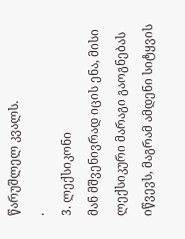წარუშლელ კვალს.
.
3. ლექსიკონი
მან მშვენივრად იცის ენა, მისი ლექსიკური მარაგი გაოგნებას იწვევს, მაგრამ ამდენი სიტყვის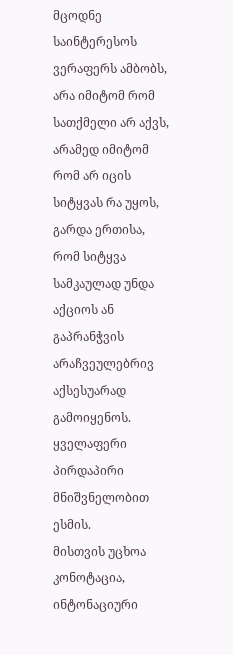მცოდნე საინტერესოს ვერაფერს ამბობს, არა იმიტომ რომ სათქმელი არ აქვს, არამედ იმიტომ რომ არ იცის სიტყვას რა უყოს, გარდა ერთისა, რომ სიტყვა სამკაულად უნდა აქციოს ან გაპრანჭვის არაჩვეულებრივ აქსესუარად გამოიყენოს. ყველაფერი პირდაპირი მნიშვნელობით ესმის.
მისთვის უცხოა კონოტაცია, ინტონაციური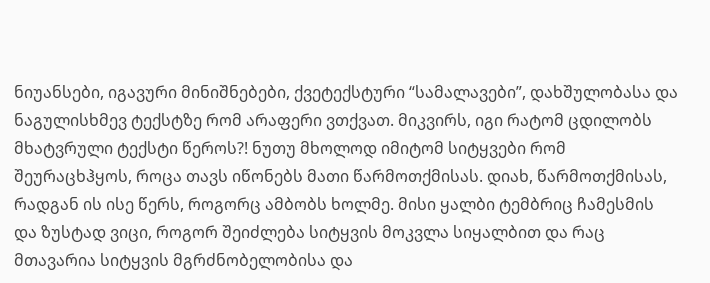ნიუანსები, იგავური მინიშნებები, ქვეტექსტური “სამალავები”, დახშულობასა და ნაგულისხმევ ტექსტზე რომ არაფერი ვთქვათ. მიკვირს, იგი რატომ ცდილობს მხატვრული ტექსტი წეროს?! ნუთუ მხოლოდ იმიტომ სიტყვები რომ შეურაცხჰყოს, როცა თავს იწონებს მათი წარმოთქმისას. დიახ, წარმოთქმისას, რადგან ის ისე წერს, როგორც ამბობს ხოლმე. მისი ყალბი ტემბრიც ჩამესმის და ზუსტად ვიცი, როგორ შეიძლება სიტყვის მოკვლა სიყალბით და რაც მთავარია სიტყვის მგრძნობელობისა და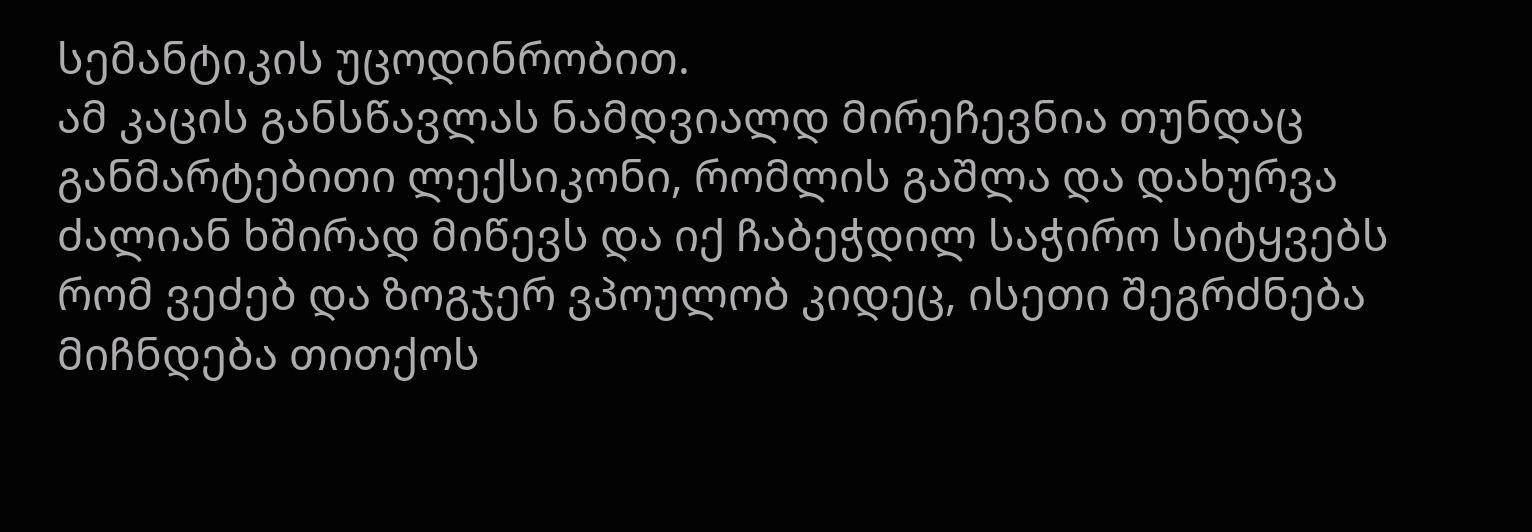სემანტიკის უცოდინრობით.
ამ კაცის განსწავლას ნამდვიალდ მირეჩევნია თუნდაც განმარტებითი ლექსიკონი, რომლის გაშლა და დახურვა ძალიან ხშირად მიწევს და იქ ჩაბეჭდილ საჭირო სიტყვებს რომ ვეძებ და ზოგჯერ ვპოულობ კიდეც, ისეთი შეგრძნება მიჩნდება თითქოს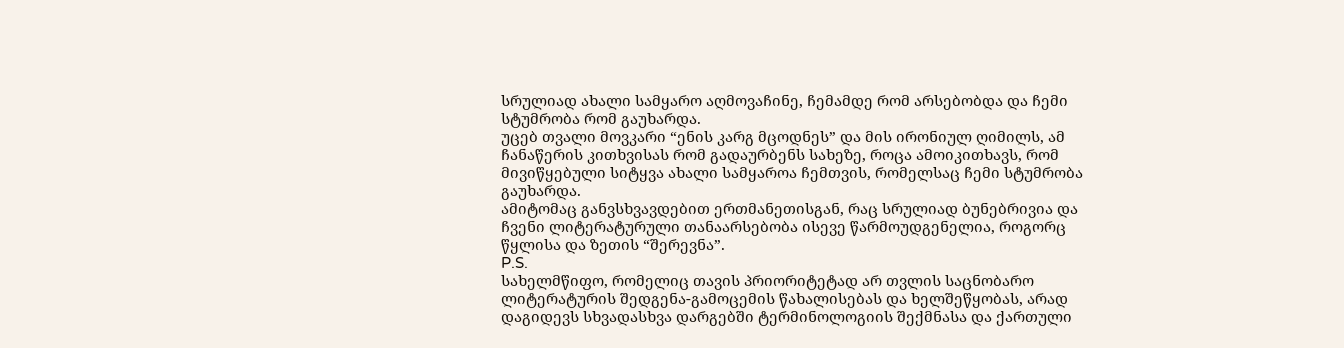სრულიად ახალი სამყარო აღმოვაჩინე, ჩემამდე რომ არსებობდა და ჩემი სტუმრობა რომ გაუხარდა.
უცებ თვალი მოვკარი “ენის კარგ მცოდნეს” და მის ირონიულ ღიმილს, ამ ჩანაწერის კითხვისას რომ გადაურბენს სახეზე, როცა ამოიკითხავს, რომ მივიწყებული სიტყვა ახალი სამყაროა ჩემთვის, რომელსაც ჩემი სტუმრობა გაუხარდა.
ამიტომაც განვსხვავდებით ერთმანეთისგან, რაც სრულიად ბუნებრივია და ჩვენი ლიტერატურული თანაარსებობა ისევე წარმოუდგენელია, როგორც წყლისა და ზეთის “შერევნა”.
P.S.
სახელმწიფო, რომელიც თავის პრიორიტეტად არ თვლის საცნობარო ლიტერატურის შედგენა-გამოცემის წახალისებას და ხელშეწყობას, არად დაგიდევს სხვადასხვა დარგებში ტერმინოლოგიის შექმნასა და ქართული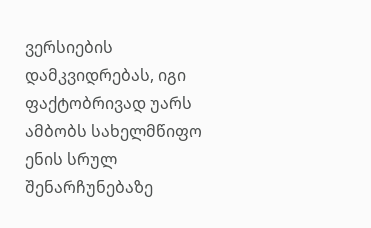ვერსიების დამკვიდრებას, იგი ფაქტობრივად უარს ამბობს სახელმწიფო ენის სრულ შენარჩუნებაზე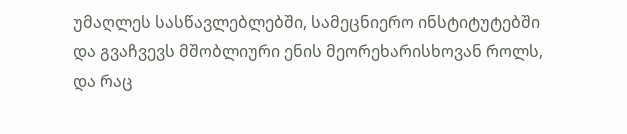უმაღლეს სასწავლებლებში, სამეცნიერო ინსტიტუტებში და გვაჩვევს მშობლიური ენის მეორეხარისხოვან როლს, და რაც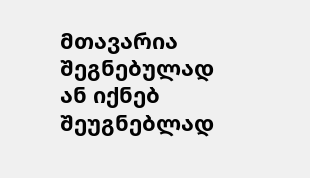მთავარია შეგნებულად ან იქნებ შეუგნებლად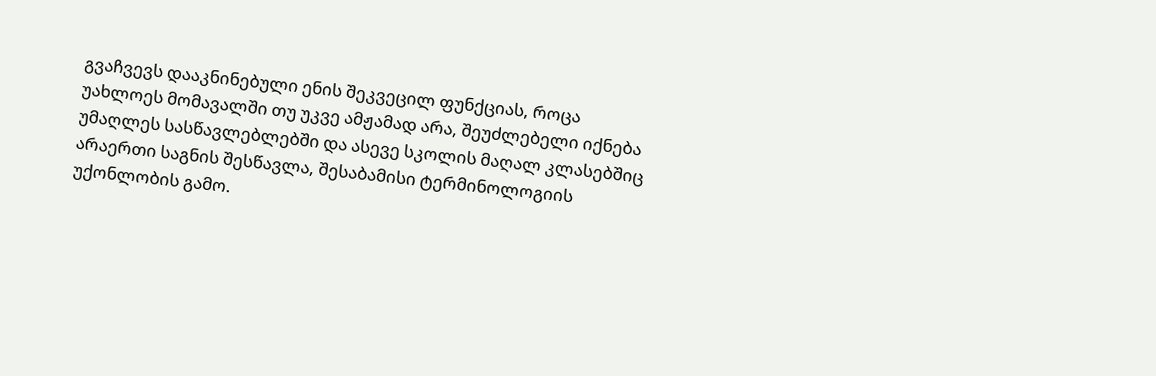გვაჩვევს დააკნინებული ენის შეკვეცილ ფუნქციას, როცა უახლოეს მომავალში თუ უკვე ამჟამად არა, შეუძლებელი იქნება უმაღლეს სასწავლებლებში და ასევე სკოლის მაღალ კლასებშიც არაერთი საგნის შესწავლა, შესაბამისი ტერმინოლოგიის უქონლობის გამო.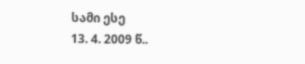სამი ესე
13. 4. 2009 წ..